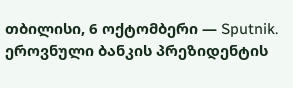თბილისი, 6 ოქტომბერი — Sputnik. ეროვნული ბანკის პრეზიდენტის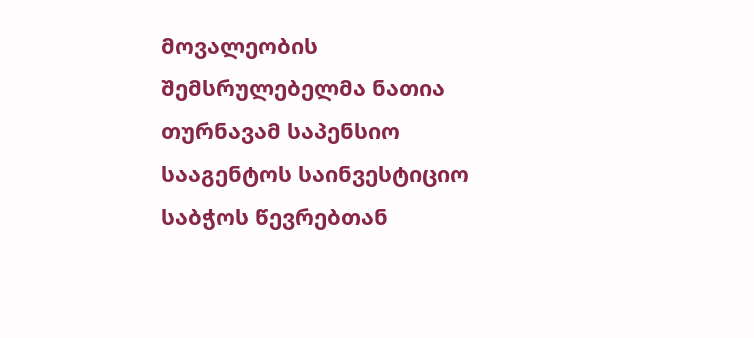მოვალეობის შემსრულებელმა ნათია თურნავამ საპენსიო სააგენტოს საინვესტიციო საბჭოს წევრებთან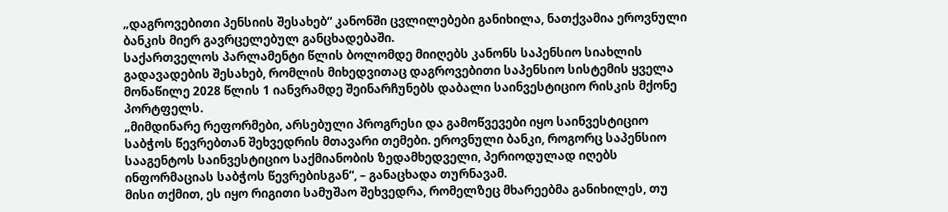„დაგროვებითი პენსიის შესახებ“ კანონში ცვლილებები განიხილა, ნათქვამია ეროვნული ბანკის მიერ გავრცელებულ განცხადებაში.
საქართველოს პარლამენტი წლის ბოლომდე მიიღებს კანონს საპენსიო სიახლის გადავადების შესახებ, რომლის მიხედვითაც დაგროვებითი საპენსიო სისტემის ყველა მონაწილე 2028 წლის 1 იანვრამდე შეინარჩუნებს დაბალი საინვესტიციო რისკის მქონე პორტფელს.
„მიმდინარე რეფორმები, არსებული პროგრესი და გამოწვევები იყო საინვესტიციო საბჭოს წევრებთან შეხვედრის მთავარი თემები. ეროვნული ბანკი, როგორც საპენსიო სააგენტოს საინვესტიციო საქმიანობის ზედამხედველი, პერიოდულად იღებს ინფორმაციას საბჭოს წევრებისგან“, – განაცხადა თურნავამ.
მისი თქმით, ეს იყო რიგითი სამუშაო შეხვედრა, რომელზეც მხარეებმა განიხილეს, თუ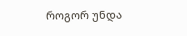როგორ უნდა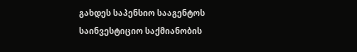გახდეს საპენსიო სააგენტოს საინვესტიციო საქმიანობის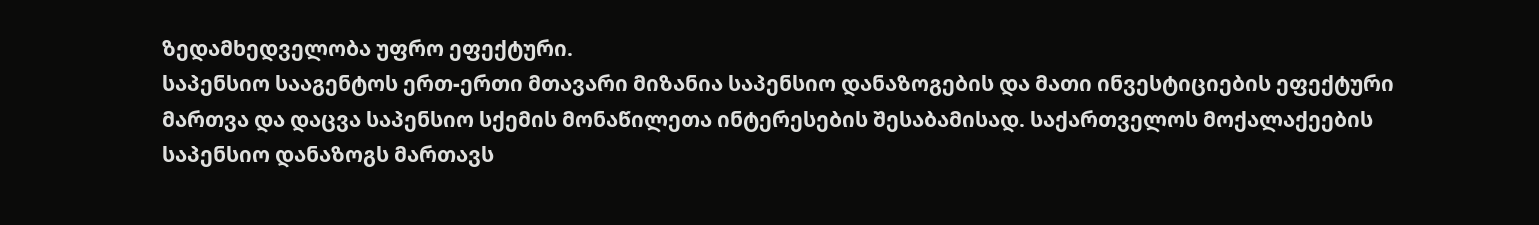ზედამხედველობა უფრო ეფექტური.
საპენსიო სააგენტოს ერთ-ერთი მთავარი მიზანია საპენსიო დანაზოგების და მათი ინვესტიციების ეფექტური მართვა და დაცვა საპენსიო სქემის მონაწილეთა ინტერესების შესაბამისად. საქართველოს მოქალაქეების საპენსიო დანაზოგს მართავს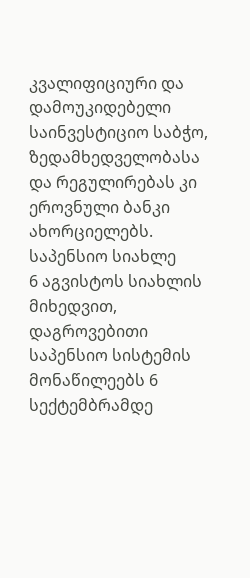კვალიფიციური და დამოუკიდებელი საინვესტიციო საბჭო, ზედამხედველობასა და რეგულირებას კი ეროვნული ბანკი ახორციელებს.
საპენსიო სიახლე
6 აგვისტოს სიახლის მიხედვით, დაგროვებითი საპენსიო სისტემის მონაწილეებს 6 სექტემბრამდე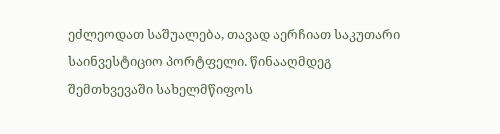ეძლეოდათ საშუალება, თავად აერჩიათ საკუთარი საინვესტიციო პორტფელი. წინააღმდეგ შემთხვევაში სახელმწიფოს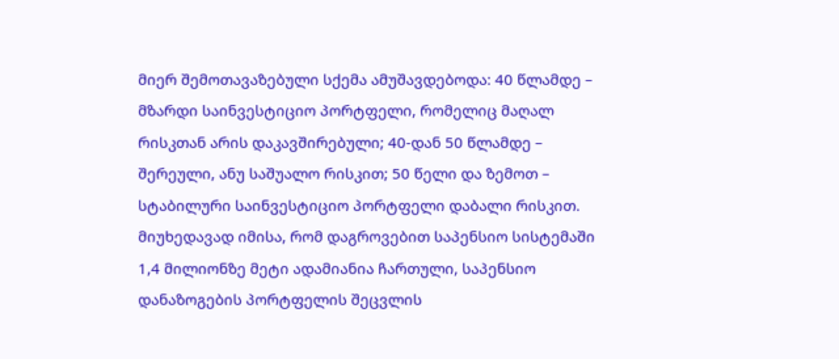მიერ შემოთავაზებული სქემა ამუშავდებოდა: 40 წლამდე – მზარდი საინვესტიციო პორტფელი, რომელიც მაღალ რისკთან არის დაკავშირებული; 40-დან 50 წლამდე – შერეული, ანუ საშუალო რისკით; 50 წელი და ზემოთ – სტაბილური საინვესტიციო პორტფელი დაბალი რისკით.
მიუხედავად იმისა, რომ დაგროვებით საპენსიო სისტემაში 1,4 მილიონზე მეტი ადამიანია ჩართული, საპენსიო დანაზოგების პორტფელის შეცვლის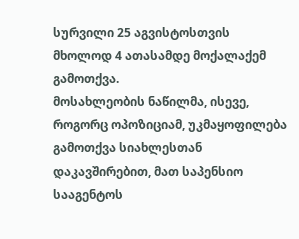სურვილი 25 აგვისტოსთვის მხოლოდ 4 ათასამდე მოქალაქემ გამოთქვა.
მოსახლეობის ნაწილმა, ისევე, როგორც ოპოზიციამ, უკმაყოფილება გამოთქვა სიახლესთან დაკავშირებით, მათ საპენსიო სააგენტოს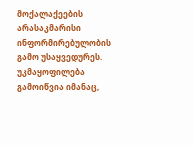მოქალაქეების არასაკმარისი ინფორმირებულობის გამო უსაყვედურეს. უკმაყოფილება გამოიწვია იმანაც,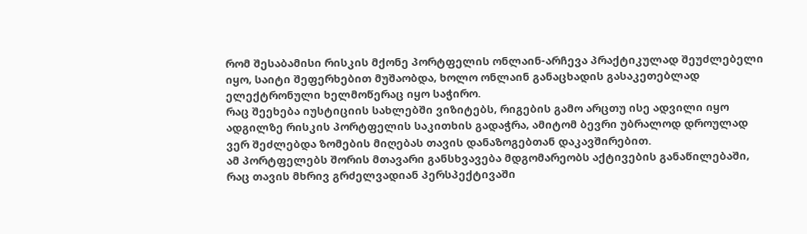რომ შესაბამისი რისკის მქონე პორტფელის ონლაინ-არჩევა პრაქტიკულად შეუძლებელი იყო, საიტი შეფერხებით მუშაობდა, ხოლო ონლაინ განაცხადის გასაკეთებლად ელექტრონული ხელმოწერაც იყო საჭირო.
რაც შეეხება იუსტიციის სახლებში ვიზიტებს, რიგების გამო არცთუ ისე ადვილი იყო ადგილზე რისკის პორტფელის საკითხის გადაჭრა, ამიტომ ბევრი უბრალოდ დროულად ვერ შეძლებდა ზომების მიღებას თავის დანაზოგებთან დაკავშირებით.
ამ პორტფელებს შორის მთავარი განსხვავება მდგომარეობს აქტივების განაწილებაში, რაც თავის მხრივ გრძელვადიან პერსპექტივაში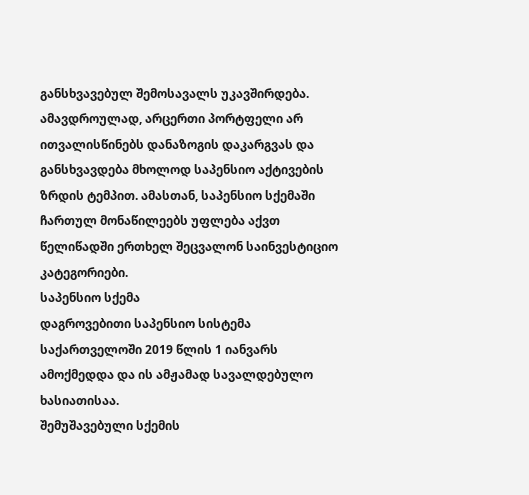განსხვავებულ შემოსავალს უკავშირდება.
ამავდროულად, არცერთი პორტფელი არ ითვალისწინებს დანაზოგის დაკარგვას და განსხვავდება მხოლოდ საპენსიო აქტივების ზრდის ტემპით. ამასთან, საპენსიო სქემაში ჩართულ მონაწილეებს უფლება აქვთ წელიწადში ერთხელ შეცვალონ საინვესტიციო კატეგორიები.
საპენსიო სქემა
დაგროვებითი საპენსიო სისტემა საქართველოში 2019 წლის 1 იანვარს ამოქმედდა და ის ამჟამად სავალდებულო ხასიათისაა.
შემუშავებული სქემის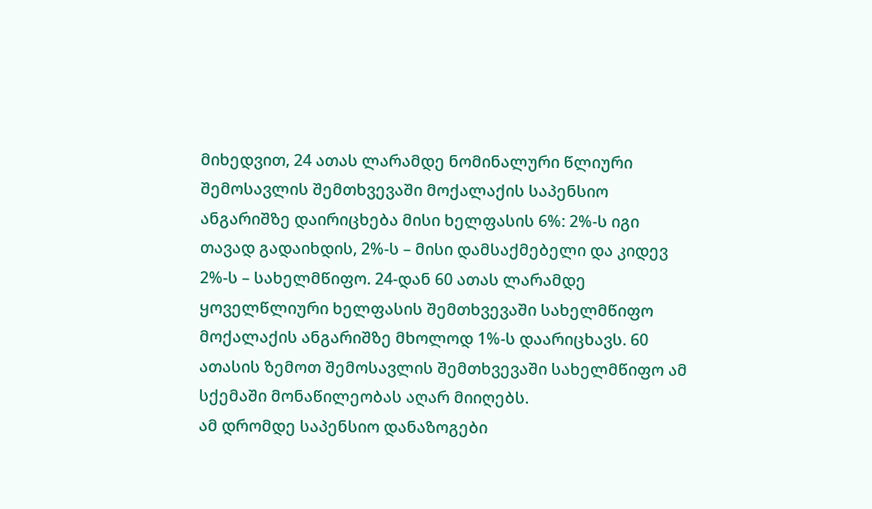მიხედვით, 24 ათას ლარამდე ნომინალური წლიური შემოსავლის შემთხვევაში მოქალაქის საპენსიო ანგარიშზე დაირიცხება მისი ხელფასის 6%: 2%-ს იგი თავად გადაიხდის, 2%-ს – მისი დამსაქმებელი და კიდევ 2%-ს – სახელმწიფო. 24-დან 60 ათას ლარამდე ყოველწლიური ხელფასის შემთხვევაში სახელმწიფო მოქალაქის ანგარიშზე მხოლოდ 1%-ს დაარიცხავს. 60 ათასის ზემოთ შემოსავლის შემთხვევაში სახელმწიფო ამ სქემაში მონაწილეობას აღარ მიიღებს.
ამ დრომდე საპენსიო დანაზოგები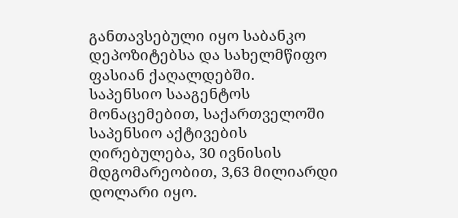განთავსებული იყო საბანკო დეპოზიტებსა და სახელმწიფო ფასიან ქაღალდებში.
საპენსიო სააგენტოს მონაცემებით, საქართველოში საპენსიო აქტივების ღირებულება, 30 ივნისის მდგომარეობით, 3,63 მილიარდი დოლარი იყო.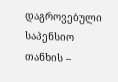დაგროვებული საპენსიო თანხის –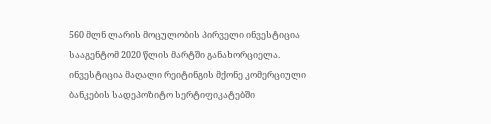560 მლნ ლარის მოცულობის პირველი ინვესტიცია სააგენტომ 2020 წლის მარტში განახორციელა. ინვესტიცია მაღალი რეიტინგის მქონე კომერციული ბანკების სადეპოზიტო სერტიფიკატებში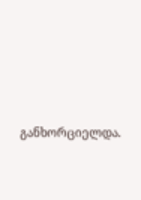განხორციელდა.